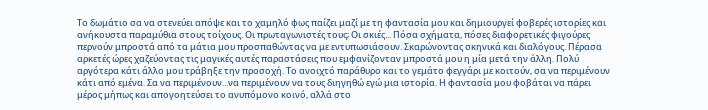Το δωμάτιο σα να στενεύει απόψε και το χαμηλό φως παίζει μαζί με τη φαντασία μου και δημιουργεί φοβερές ιστορίες και ανήκουστα παραμύθια στους τοίχους. Οι πρωταγωνιστές τους; Οι σκιές... Πόσα σχήματα, πόσες διαφορετικές φιγούρες περνούν μπροστά από τα μάτια μου προσπαθώντας να με εντυπωσιάσουν. Σκαρώνοντας σκηνικά και διαλόγους. Πέρασα αρκετές ώρες χαζεύοντας τις μαγικές αυτές παραστάσεις που εμφανίζονταν μπροστά μου η μία μετά την άλλη. Πολύ αργότερα κάτι άλλο μου τράβηξε την προσοχή. Το ανοιχτό παράθυρο και το γεμάτο φεγγάρι με κοιτούν, σα να περιμένουν κάτι από εμένα. Σα να περιμένουν...να περιμένουν να τους διηγηθώ εγώ μια ιστορία. Η φαντασία μου φοβάται να πάρει μέρος μήπως και απογοητεύσει το ανυπόμονο κοινό, αλλά στο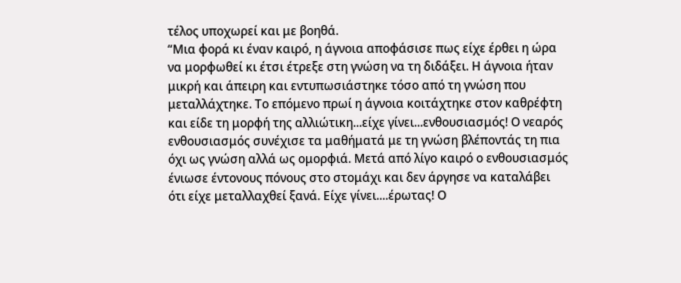τέλος υποχωρεί και με βοηθά.
“Μια φορά κι έναν καιρό, η άγνοια αποφάσισε πως είχε έρθει η ώρα να μορφωθεί κι έτσι έτρεξε στη γνώση να τη διδάξει. Η άγνοια ήταν μικρή και άπειρη και εντυπωσιάστηκε τόσο από τη γνώση που μεταλλάχτηκε. Το επόμενο πρωί η άγνοια κοιτάχτηκε στον καθρέφτη και είδε τη μορφή της αλλιώτικη...είχε γίνει...ενθουσιασμός! Ο νεαρός ενθουσιασμός συνέχισε τα μαθήματά με τη γνώση βλέποντάς τη πια όχι ως γνώση αλλά ως ομορφιά. Μετά από λίγο καιρό ο ενθουσιασμός ένιωσε έντονους πόνους στο στομάχι και δεν άργησε να καταλάβει ότι είχε μεταλλαχθεί ξανά. Είχε γίνει....έρωτας! Ο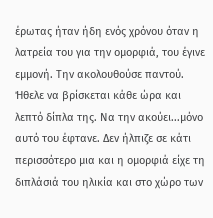έρωτας ήταν ήδη ενός χρόνου όταν η λατρεία του για την ομορφιά, του έγινε εμμονή. Την ακολουθούσε παντού. Ήθελε να βρίσκεται κάθε ώρα και λεπτό δίπλα της. Να την ακούει...μόνο αυτό του έφτανε. Δεν ήλπιζε σε κάτι περισσότερο μια και η ομορφιά είχε τη διπλάσιά του ηλικία και στο χώρο των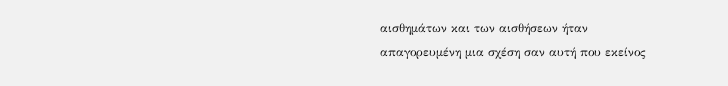αισθημάτων και των αισθήσεων ήταν απαγορευμένη μια σχέση σαν αυτή που εκείνος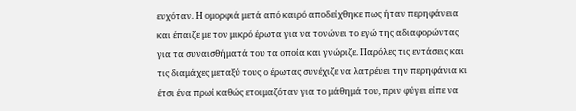ευχόταν. Η ομορφιά μετά από καιρό αποδείχθηκε πως ήταν περηφάνεια και έπαιζε με τον μικρό έρωτα για να τονώνει το εγώ της αδιαφορώντας για τα συναισθήματά του τα οποία και γνώριζε. Παρόλες τις εντάσεις και τις διαμάχες μεταξύ τους ο έρωτας συνέχιζε να λατρέυει την περηφάνια κι έτσι ένα πρωί καθώς ετοιμαζόταν για το μάθημά του, πριν φύγει είπε να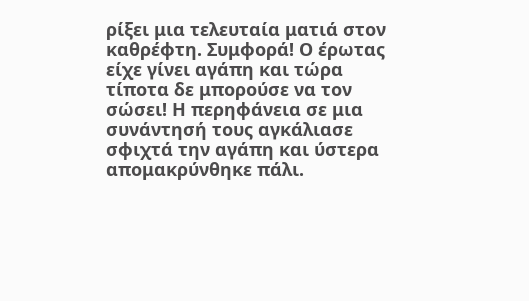ρίξει μια τελευταία ματιά στον καθρέφτη. Συμφορά! Ο έρωτας είχε γίνει αγάπη και τώρα τίποτα δε μπορούσε να τον σώσει! Η περηφάνεια σε μια συνάντησή τους αγκάλιασε σφιχτά την αγάπη και ύστερα απομακρύνθηκε πάλι.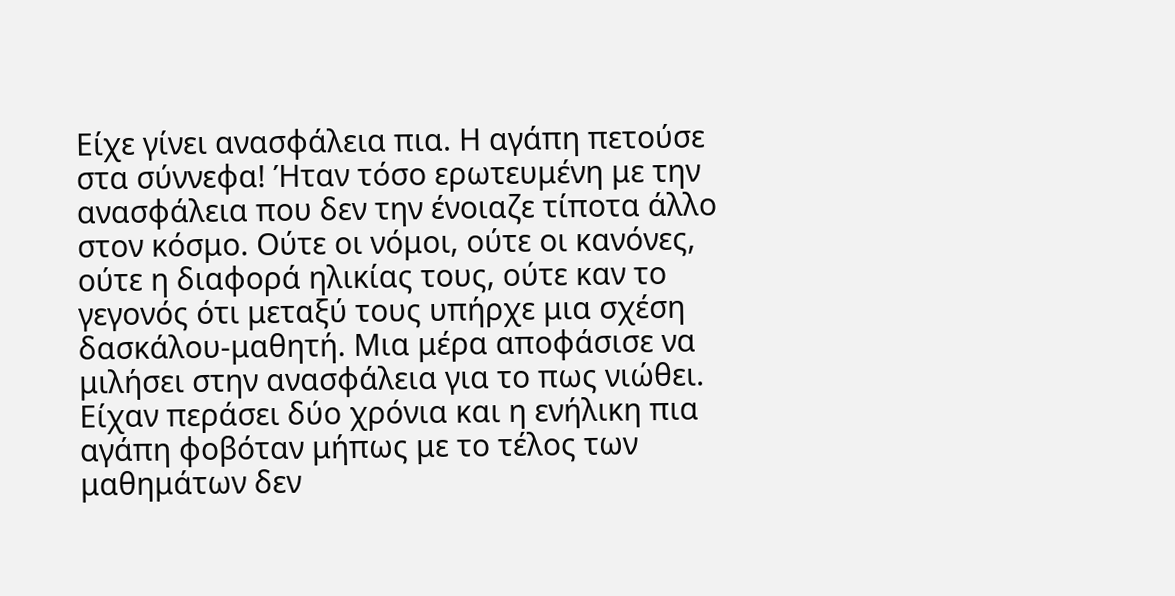Είχε γίνει ανασφάλεια πια. Η αγάπη πετούσε στα σύννεφα! Ήταν τόσο ερωτευμένη με την ανασφάλεια που δεν την ένοιαζε τίποτα άλλο στον κόσμο. Oύτε οι νόμοι, ούτε οι κανόνες, ούτε η διαφορά ηλικίας τους, ούτε καν το γεγονός ότι μεταξύ τους υπήρχε μια σχέση δασκάλου-μαθητή. Μια μέρα αποφάσισε να μιλήσει στην ανασφάλεια για το πως νιώθει. Είχαν περάσει δύο χρόνια και η ενήλικη πια αγάπη φοβόταν μήπως με το τέλος των μαθημάτων δεν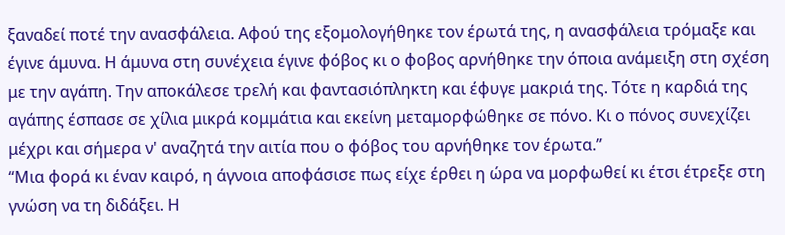ξαναδεί ποτέ την ανασφάλεια. Αφού της εξομολογήθηκε τον έρωτά της, η ανασφάλεια τρόμαξε και έγινε άμυνα. Η άμυνα στη συνέχεια έγινε φόβος κι ο φοβος αρνήθηκε την όποια ανάμειξη στη σχέση με την αγάπη. Την αποκάλεσε τρελή και φαντασιόπληκτη και έφυγε μακριά της. Τότε η καρδιά της αγάπης έσπασε σε χίλια μικρά κομμάτια και εκείνη μεταμορφώθηκε σε πόνο. Κι ο πόνος συνεχίζει μέχρι και σήμερα ν' αναζητά την αιτία που ο φόβος του αρνήθηκε τον έρωτα.”
“Μια φορά κι έναν καιρό, η άγνοια αποφάσισε πως είχε έρθει η ώρα να μορφωθεί κι έτσι έτρεξε στη γνώση να τη διδάξει. Η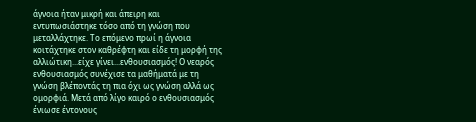άγνοια ήταν μικρή και άπειρη και εντυπωσιάστηκε τόσο από τη γνώση που μεταλλάχτηκε. Το επόμενο πρωί η άγνοια κοιτάχτηκε στον καθρέφτη και είδε τη μορφή της αλλιώτικη...είχε γίνει...ενθουσιασμός! Ο νεαρός ενθουσιασμός συνέχισε τα μαθήματά με τη γνώση βλέποντάς τη πια όχι ως γνώση αλλά ως ομορφιά. Μετά από λίγο καιρό ο ενθουσιασμός ένιωσε έντονους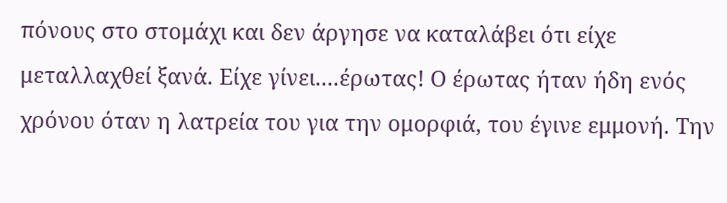πόνους στο στομάχι και δεν άργησε να καταλάβει ότι είχε μεταλλαχθεί ξανά. Είχε γίνει....έρωτας! Ο έρωτας ήταν ήδη ενός χρόνου όταν η λατρεία του για την ομορφιά, του έγινε εμμονή. Την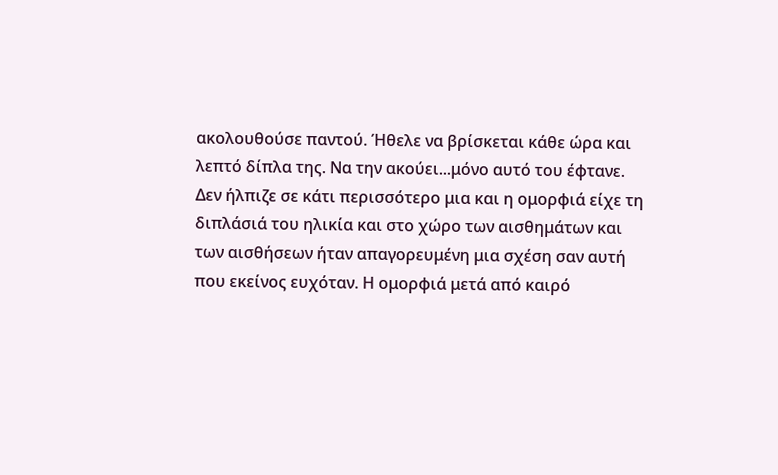ακολουθούσε παντού. Ήθελε να βρίσκεται κάθε ώρα και λεπτό δίπλα της. Να την ακούει...μόνο αυτό του έφτανε. Δεν ήλπιζε σε κάτι περισσότερο μια και η ομορφιά είχε τη διπλάσιά του ηλικία και στο χώρο των αισθημάτων και των αισθήσεων ήταν απαγορευμένη μια σχέση σαν αυτή που εκείνος ευχόταν. Η ομορφιά μετά από καιρό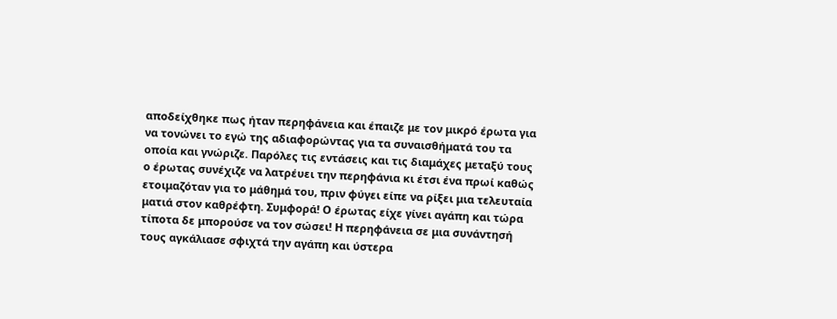αποδείχθηκε πως ήταν περηφάνεια και έπαιζε με τον μικρό έρωτα για να τονώνει το εγώ της αδιαφορώντας για τα συναισθήματά του τα οποία και γνώριζε. Παρόλες τις εντάσεις και τις διαμάχες μεταξύ τους ο έρωτας συνέχιζε να λατρέυει την περηφάνια κι έτσι ένα πρωί καθώς ετοιμαζόταν για το μάθημά του, πριν φύγει είπε να ρίξει μια τελευταία ματιά στον καθρέφτη. Συμφορά! Ο έρωτας είχε γίνει αγάπη και τώρα τίποτα δε μπορούσε να τον σώσει! Η περηφάνεια σε μια συνάντησή τους αγκάλιασε σφιχτά την αγάπη και ύστερα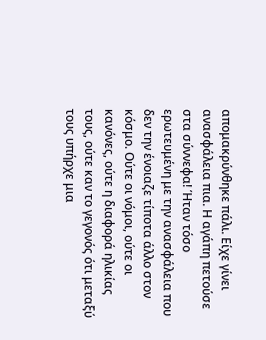απομακρύνθηκε πάλι. Είχε γίνει ανασφάλεια πια. Η αγάπη πετούσε στα σύννεφα! Ήταν τόσο ερωτευμένη με την ανασφάλεια που δεν την ένοιαζε τίποτα άλλο στον κόσμο. Oύτε οι νόμοι, ούτε οι κανόνες, ούτε η διαφορά ηλικίας τους, ούτε καν το γεγονός ότι μεταξύ τους υπήρχε μια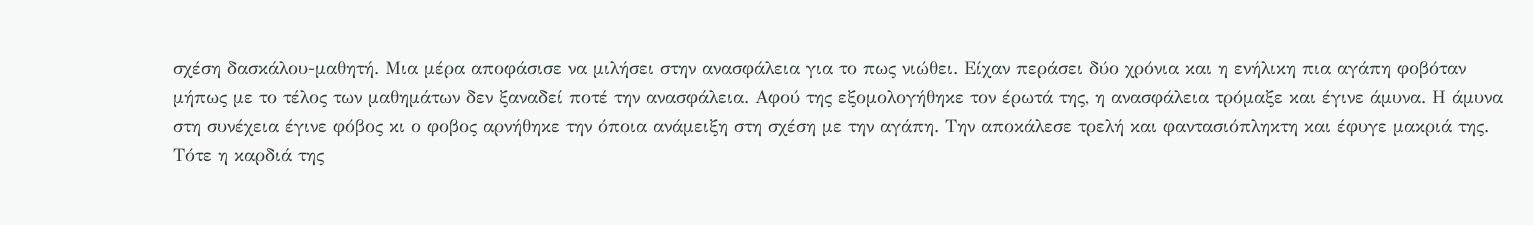σχέση δασκάλου-μαθητή. Μια μέρα αποφάσισε να μιλήσει στην ανασφάλεια για το πως νιώθει. Είχαν περάσει δύο χρόνια και η ενήλικη πια αγάπη φοβόταν μήπως με το τέλος των μαθημάτων δεν ξαναδεί ποτέ την ανασφάλεια. Αφού της εξομολογήθηκε τον έρωτά της, η ανασφάλεια τρόμαξε και έγινε άμυνα. Η άμυνα στη συνέχεια έγινε φόβος κι ο φοβος αρνήθηκε την όποια ανάμειξη στη σχέση με την αγάπη. Την αποκάλεσε τρελή και φαντασιόπληκτη και έφυγε μακριά της. Τότε η καρδιά της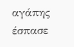αγάπης έσπασε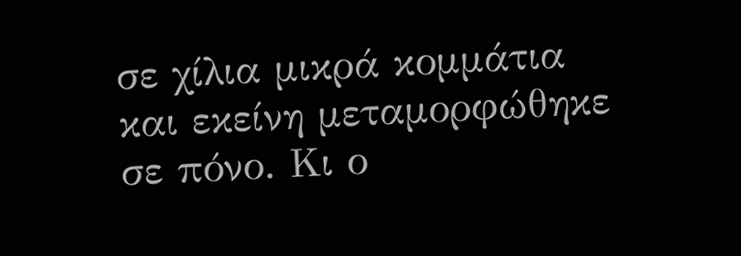σε χίλια μικρά κομμάτια και εκείνη μεταμορφώθηκε σε πόνο. Κι ο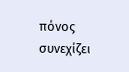πόνος συνεχίζει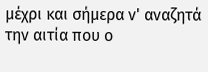μέχρι και σήμερα ν' αναζητά την αιτία που ο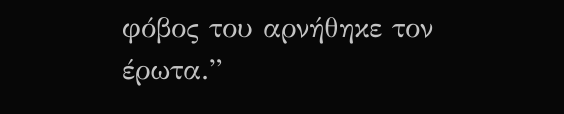φόβος του αρνήθηκε τον έρωτα.”